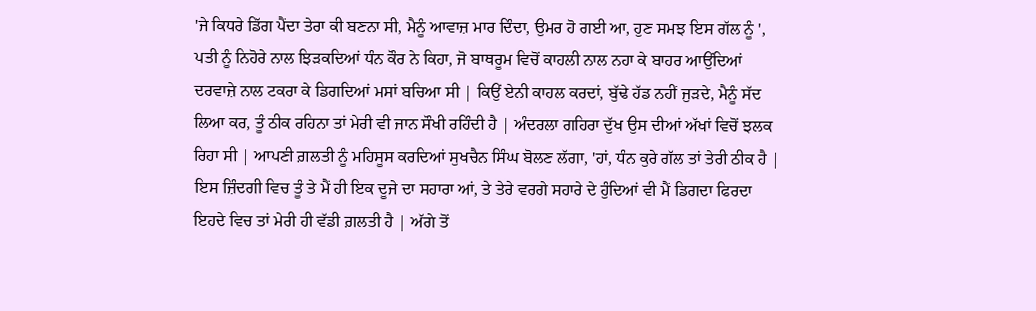'ਜੇ ਕਿਧਰੇ ਡਿੱਗ ਪੈਂਦਾ ਤੇਰਾ ਕੀ ਬਣਨਾ ਸੀ, ਮੈਨੂੰ ਆਵਾਜ਼ ਮਾਰ ਦਿੰਦਾ, ਉਮਰ ਹੋ ਗਈ ਆ, ਹੁਣ ਸਮਝ ਇਸ ਗੱਲ ਨੂੰ ', ਪਤੀ ਨੂੰ ਨਿਹੋਰੇ ਨਾਲ ਝਿੜਕਦਿਆਂ ਧੰਨ ਕੌਰ ਨੇ ਕਿਹਾ, ਜੋ ਬਾਥਰੂਮ ਵਿਚੋਂ ਕਾਹਲੀ ਨਾਲ ਨਹਾ ਕੇ ਬਾਹਰ ਆਉਂਦਿਆਂ ਦਰਵਾਜ਼ੇ ਨਾਲ ਟਕਰਾ ਕੇ ਡਿਗਦਿਆਂ ਮਸਾਂ ਬਚਿਆ ਸੀ | ਕਿਉਂ ਏਨੀ ਕਾਹਲ ਕਰਦਾਂ, ਬੁੱਢੇ ਹੱਡ ਨਹੀਂ ਜੁੜਦੇ, ਮੈਨੂੰ ਸੱਦ ਲਿਆ ਕਰ, ਤੂੰ ਠੀਕ ਰਹਿਨਾ ਤਾਂ ਮੇਰੀ ਵੀ ਜਾਨ ਸੌਖੀ ਰਹਿੰਦੀ ਹੈ | ਅੰਦਰਲਾ ਗਹਿਰਾ ਦੁੱਖ ਉਸ ਦੀਆਂ ਅੱਖਾਂ ਵਿਚੋਂ ਝਲਕ ਰਿਹਾ ਸੀ | ਆਪਣੀ ਗ਼ਲਤੀ ਨੂੰ ਮਹਿਸੂਸ ਕਰਦਿਆਂ ਸੁਖਚੈਨ ਸਿੰਘ ਬੋਲਣ ਲੱਗਾ, 'ਹਾਂ, ਧੰਨ ਕੁਰੇ ਗੱਲ ਤਾਂ ਤੇਰੀ ਠੀਕ ਹੈ | ਇਸ ਜ਼ਿੰਦਗੀ ਵਿਚ ਤੂੰ ਤੇ ਮੈਂ ਹੀ ਇਕ ਦੂਜੇ ਦਾ ਸਹਾਰਾ ਆਂ, ਤੇ ਤੇਰੇ ਵਰਗੇ ਸਹਾਰੇ ਦੇ ਹੁੰਦਿਆਂ ਵੀ ਮੈਂ ਡਿਗਦਾ ਫਿਰਦਾ ਇਹਦੇ ਵਿਚ ਤਾਂ ਮੇਰੀ ਹੀ ਵੱਡੀ ਗ਼ਲਤੀ ਹੈ | ਅੱਗੇ ਤੋਂ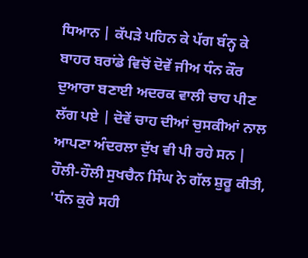ਧਿਆਨ | ਕੱਪੜੇ ਪਹਿਨ ਕੇ ਪੱਗ ਬੰਨ੍ਹ ਕੇ ਬਾਹਰ ਬਰਾਂਡੇ ਵਿਚੋਂ ਦੋਵੇਂ ਜੀਅ ਧੰਨ ਕੌਰ ਦੁਆਰਾ ਬਣਾਈ ਅਦਰਕ ਵਾਲੀ ਚਾਹ ਪੀਣ ਲੱਗ ਪਏ | ਦੋਵੇਂ ਚਾਹ ਦੀਆਂ ਚੁਸਕੀਆਂ ਨਾਲ ਆਪਣਾ ਅੰਦਰਲਾ ਦੁੱਖ ਵੀ ਪੀ ਰਹੇ ਸਨ | ਹੌਲੀ-ਹੌਲੀ ਸੁਖਚੈਨ ਸਿੰਘ ਨੇ ਗੱਲ ਸ਼ੁਰੂ ਕੀਤੀ, 'ਧੰਨ ਕੁਰੇ ਸਹੀ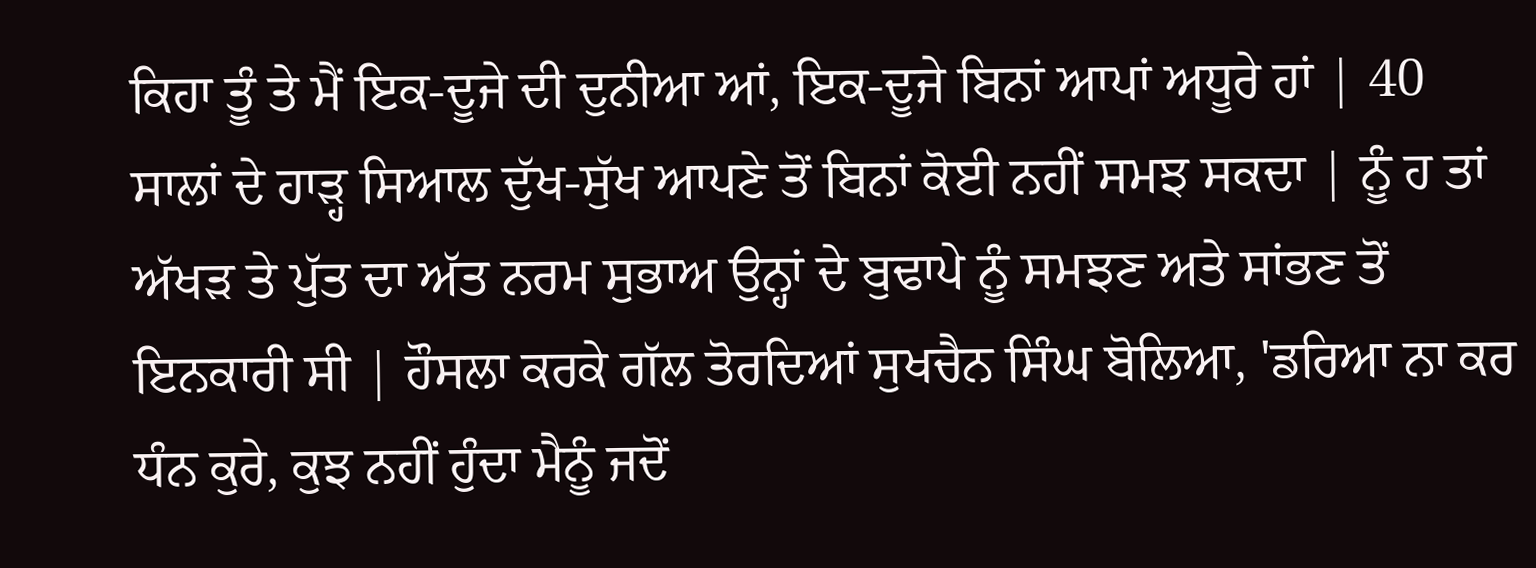ਕਿਹਾ ਤੂੰ ਤੇ ਮੈਂ ਇਕ-ਦੂਜੇ ਦੀ ਦੁਨੀਆ ਆਂ, ਇਕ-ਦੂਜੇ ਬਿਨਾਂ ਆਪਾਂ ਅਧੂਰੇ ਹਾਂ | 40 ਸਾਲਾਂ ਦੇ ਹਾੜ੍ਹ ਸਿਆਲ ਦੁੱਖ-ਸੁੱਖ ਆਪਣੇ ਤੋਂ ਬਿਨਾਂ ਕੋਈ ਨਹੀਂ ਸਮਝ ਸਕਦਾ | ਨੂੰ ਹ ਤਾਂ ਅੱਖੜ ਤੇ ਪੁੱਤ ਦਾ ਅੱਤ ਨਰਮ ਸੁਭਾਅ ਉਨ੍ਹਾਂ ਦੇ ਬੁਢਾਪੇ ਨੂੰ ਸਮਝਣ ਅਤੇ ਸਾਂਭਣ ਤੋਂ ਇਨਕਾਰੀ ਸੀ | ਹੌਸਲਾ ਕਰਕੇ ਗੱਲ ਤੋਰਦਿਆਂ ਸੁਖਚੈਨ ਸਿੰਘ ਬੋਲਿਆ, 'ਡਰਿਆ ਨਾ ਕਰ ਧੰਨ ਕੁਰੇ, ਕੁਝ ਨਹੀਂ ਹੁੰਦਾ ਮੈਨੂੰ ਜਦੋਂ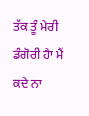ਤੱਕ ਤੂੰ ਮੇਰੀ ਡੰਗੋਰੀ ਹੈਾ ਮੈਂ ਕਦੇ ਨਾ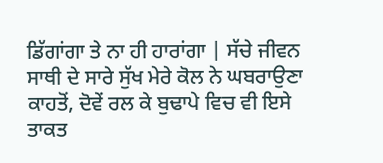ਡਿੱਗਾਂਗਾ ਤੇ ਨਾ ਹੀ ਹਾਰਾਂਗਾ | ਸੱਚੇ ਜੀਵਨ ਸਾਥੀ ਦੇ ਸਾਰੇ ਸੁੱਖ ਮੇਰੇ ਕੋਲ ਨੇ ਘਬਰਾਉਣਾ ਕਾਹਤੋਂ, ਦੋਵੇਂ ਰਲ ਕੇ ਬੁਢਾਪੇ ਵਿਚ ਵੀ ਇਸੇ ਤਾਕਤ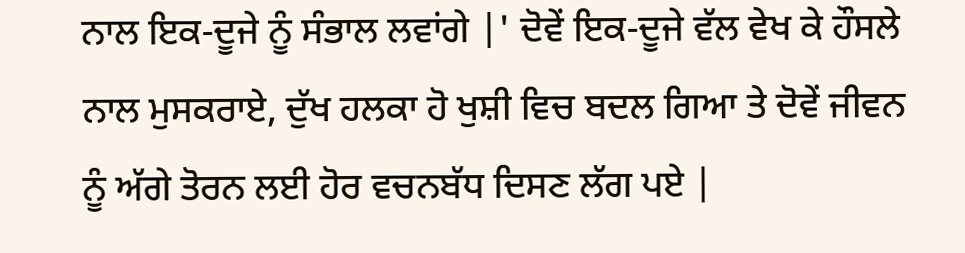ਨਾਲ ਇਕ-ਦੂਜੇ ਨੂੰ ਸੰਭਾਲ ਲਵਾਂਗੇ |' ਦੋਵੇਂ ਇਕ-ਦੂਜੇ ਵੱਲ ਵੇਖ ਕੇ ਹੌਸਲੇ ਨਾਲ ਮੁਸਕਰਾਏ, ਦੁੱਖ ਹਲਕਾ ਹੋ ਖੁਸ਼ੀ ਵਿਚ ਬਦਲ ਗਿਆ ਤੇ ਦੋਵੇਂ ਜੀਵਨ ਨੂੰ ਅੱਗੇ ਤੋਰਨ ਲਈ ਹੋਰ ਵਚਨਬੱਧ ਦਿਸਣ ਲੱਗ ਪਏ |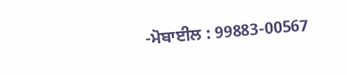-ਮੋਬਾਈਲ : 99883-00567